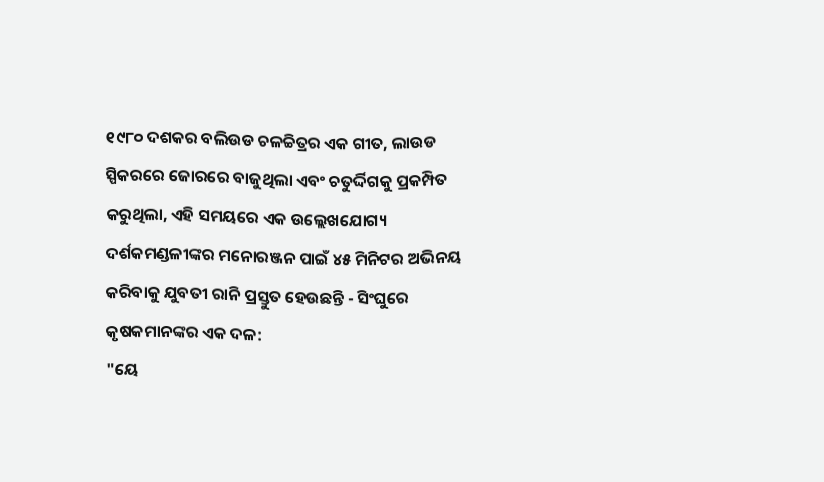୧୯୮୦ ଦଶକର ବଲିଉଡ ଚଳଚ୍ଚିତ୍ରର ଏକ ଗୀତ, ଲାଉଡ ସ୍ପିକରରେ ଜୋରରେ ବାଜୁଥିଲା ଏବଂ ଚତୁର୍ଦ୍ଦିଗକୁ ପ୍ରକମ୍ପିତ କରୁଥିଲା, ଏହି ସମୟରେ ଏକ ଉଲ୍ଲେଖଯୋଗ୍ୟ ଦର୍ଶକମଣ୍ଡଳୀଙ୍କର ମନୋରଞ୍ଜନ ପାଇଁ ୪୫ ମିନିଟର ଅଭିନୟ କରିବାକୁ ଯୁବତୀ ରାନି ପ୍ରସ୍ତୁତ ହେଉଛନ୍ତି - ସିଂଘୁରେ କୃଷକମାନଙ୍କର ଏକ ଦଳ:
"ୟେ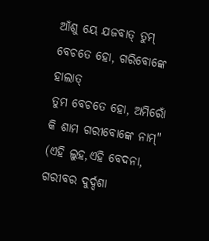ଆଁଶୁ ୟେ ଯଜବାତ୍ ତୁମ୍ ବେଚତେ ହୋ, ଗରିବୋଙ୍କେ ହାଲାତ୍
ତୁମ ବେଚତେ ହୋ, ଅମିରୋଁ କି ଶାମ ଗରୀବୋଙ୍କେ ନାମ୍"
(ଏହି ଲୁହ,ଏହି ବେଦନା, ଗରୀବର ଦୁର୍ଦ୍ଦଶା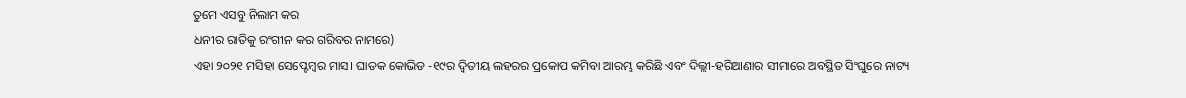ତୁମେ ଏସବୁ ନିଲାମ କର
ଧନୀର ରାତିକୁ ରଂଗୀନ କର ଗରିବର ନାମରେ)
ଏହା ୨୦୨୧ ମସିହା ସେପ୍ଟେମ୍ବର ମାସ। ଘାତକ କୋଭିଡ -୧୯ର ଦ୍ୱିତୀୟ ଲହରର ପ୍ରକୋପ କମିବା ଆରମ୍ଭ କରିଛି ଏବଂ ଦିଲ୍ଲୀ-ହରିଆଣାର ସୀମାରେ ଅବସ୍ଥିତ ସିଂଘୁରେ ନାଟ୍ୟ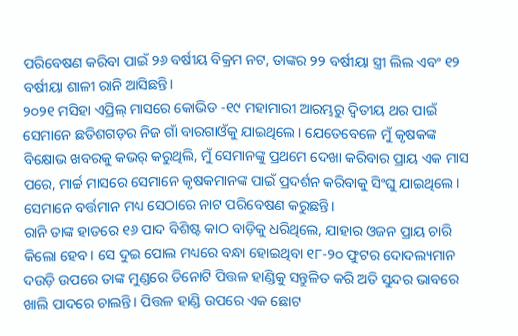ପରିବେଷଣ କରିବା ପାଇଁ ୨୬ ବର୍ଷୀୟ ବିକ୍ରମ ନଟ, ତାଙ୍କର ୨୨ ବର୍ଷୀୟା ସ୍ତ୍ରୀ ଲିଲ ଏବଂ ୧୨ ବର୍ଷୀୟା ଶାଳୀ ରାନି ଆସିଛନ୍ତି।
୨୦୨୧ ମସିହା ଏପ୍ରିଲ୍ ମାସରେ କୋଭିଡ -୧୯ ମହାମାରୀ ଆରମ୍ଭରୁ ଦ୍ୱିତୀୟ ଥର ପାଇଁ ସେମାନେ ଛତିଶଗଡ଼ର ନିଜ ଗାଁ ବାରଗାଓଁକୁ ଯାଇଥିଲେ। ଯେତେବେଳେ ମୁଁ କୃଷକଙ୍କ ବିକ୍ଷୋଭ ଖବରକୁ କଭର୍ କରୁଥିଲି, ମୁଁ ସେମାନଙ୍କୁ ପ୍ରଥମେ ଦେଖା କରିବାର ପ୍ରାୟ ଏକ ମାସ ପରେ, ମାର୍ଚ୍ଚ ମାସରେ ସେମାନେ କୃଷକମାନଙ୍କ ପାଇଁ ପ୍ରଦର୍ଶନ କରିବାକୁ ସିଂଘୁ ଯାଇଥିଲେ। ସେମାନେ ବର୍ତ୍ତମାନ ମଧ୍ୟ ସେଠାରେ ନାଟ ପରିବେଷଣ କରୁଛନ୍ତି।
ରାନି ତାଙ୍କ ହାତରେ ୧୬ ପାଦ ବିଶିଷ୍ଟ କାଠ ବାଡ଼ିକୁ ଧରିଥିଲେ, ଯାହାର ଓଜନ ପ୍ରାୟ ଚାରି କିଲୋ ହେବ। ସେ ଦୁଇ ପୋଲ ମଧ୍ୟରେ ବନ୍ଧା ହୋଇଥିବା ୧୮-୨୦ ଫୁଟର ଦୋଦଲ୍ୟମାନ ଦଉଡ଼ି ଉପରେ ତାଙ୍କ ମୁଣ୍ଡରେ ତିନୋଟି ପିତ୍ତଳ ହାଣ୍ଡିକୁ ସନ୍ତୁଳିତ କରି ଅତି ସୁନ୍ଦର ଭାବରେ ଖାଲି ପାଦରେ ଚାଲନ୍ତି। ପିତ୍ତଳ ହାଣ୍ଡି ଉପରେ ଏକ ଛୋଟ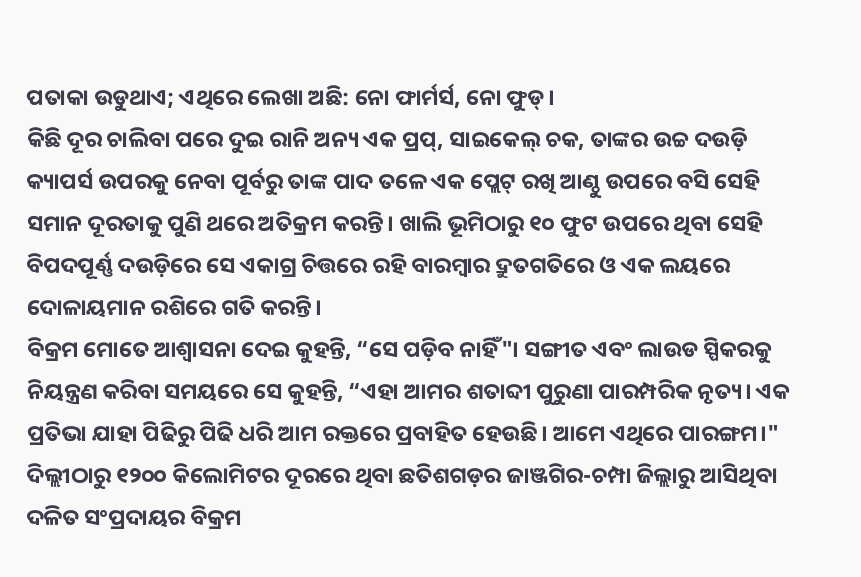ପତାକା ଉଡୁଥାଏ; ଏଥିରେ ଲେଖା ଅଛି: ନୋ ଫାର୍ମର୍ସ, ନୋ ଫୁଡ୍।
କିଛି ଦୂର ଚାଲିବା ପରେ ଦୁଇ ରାନି ଅନ୍ୟ ଏକ ପ୍ରପ୍, ସାଇକେଲ୍ ଚକ, ତାଙ୍କର ଉଚ୍ଚ ଦଉଡ଼ି କ୍ୟାପର୍ସ ଉପରକୁ ନେବା ପୂର୍ବରୁ ତାଙ୍କ ପାଦ ତଳେ ଏକ ପ୍ଲେଟ୍ ରଖି ଆଣ୍ଠୁ ଉପରେ ବସି ସେହି ସମାନ ଦୂରତାକୁ ପୁଣି ଥରେ ଅତିକ୍ରମ କରନ୍ତି। ଖାଲି ଭୂମିଠାରୁ ୧୦ ଫୁଟ ଉପରେ ଥିବା ସେହି ବିପଦପୂର୍ଣ୍ଣ ଦଉଡ଼ିରେ ସେ ଏକାଗ୍ର ଚିତ୍ତରେ ରହି ବାରମ୍ବାର ଦ୍ରୁତଗତିରେ ଓ ଏକ ଲୟରେ ଦୋଳାୟମାନ ରଶିରେ ଗତି କରନ୍ତି।
ବିକ୍ରମ ମୋତେ ଆଶ୍ୱାସନା ଦେଇ କୁହନ୍ତି, “ସେ ପଡ଼ିବ ନାହିଁ"। ସଙ୍ଗୀତ ଏବଂ ଲାଉଡ ସ୍ପିକରକୁ ନିୟନ୍ତ୍ରଣ କରିବା ସମୟରେ ସେ କୁହନ୍ତି, “ଏହା ଆମର ଶତାବ୍ଦୀ ପୁରୁଣା ପାରମ୍ପରିକ ନୃତ୍ୟ। ଏକ ପ୍ରତିଭା ଯାହା ପିଢିରୁ ପିଢି ଧରି ଆମ ରକ୍ତରେ ପ୍ରବାହିତ ହେଉଛି। ଆମେ ଏଥିରେ ପାରଙ୍ଗମ।"
ଦିଲ୍ଲୀଠାରୁ ୧୨୦୦ କିଲୋମିଟର ଦୂରରେ ଥିବା ଛତିଶଗଡ଼ର ଜାଞ୍ଜଗିର-ଚମ୍ପା ଜିଲ୍ଲାରୁ ଆସିଥିବା ଦଳିତ ସଂପ୍ରଦାୟର ବିକ୍ରମ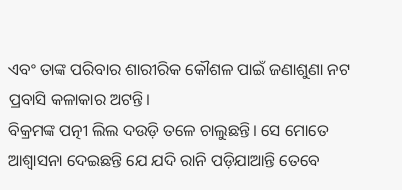ଏବଂ ତାଙ୍କ ପରିବାର ଶାରୀରିକ କୌଶଳ ପାଇଁ ଜଣାଶୁଣା ନଟ ପ୍ରବାସି କଳାକାର ଅଟନ୍ତି।
ବିକ୍ରମଙ୍କ ପତ୍ନୀ ଲିଲ ଦଉଡ଼ି ତଳେ ଚାଲୁଛନ୍ତି। ସେ ମୋତେ ଆଶ୍ୱାସନା ଦେଇଛନ୍ତି ଯେ ଯଦି ରାନି ପଡ଼ିଯାଆନ୍ତି ତେବେ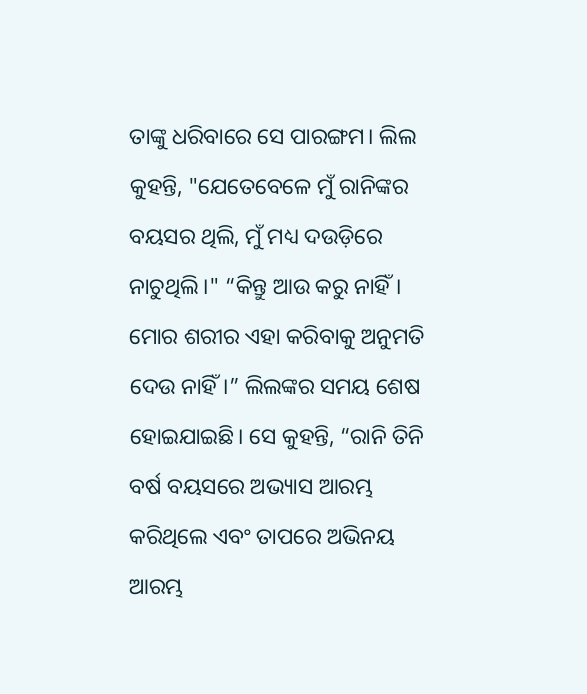ତାଙ୍କୁ ଧରିବାରେ ସେ ପାରଙ୍ଗମ। ଲିଲ କୁହନ୍ତି, "ଯେତେବେଳେ ମୁଁ ରାନିଙ୍କର ବୟସର ଥିଲି, ମୁଁ ମଧ୍ୟ ଦଉଡ଼ିରେ ନାଚୁଥିଲି।" “କିନ୍ତୁ ଆଉ କରୁ ନାହିଁ। ମୋର ଶରୀର ଏହା କରିବାକୁ ଅନୁମତି ଦେଉ ନାହିଁ।” ଲିଲଙ୍କର ସମୟ ଶେଷ ହୋଇଯାଇଛି। ସେ କୁହନ୍ତି, “ରାନି ତିନି ବର୍ଷ ବୟସରେ ଅଭ୍ୟାସ ଆରମ୍ଭ କରିଥିଲେ ଏବଂ ତାପରେ ଅଭିନୟ ଆରମ୍ଭ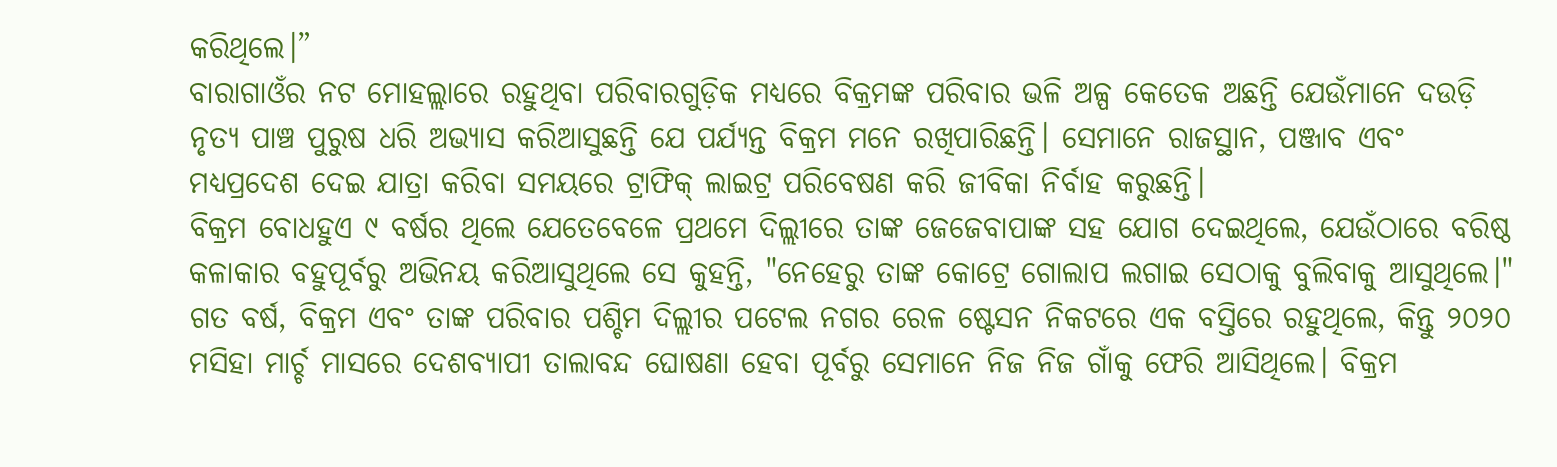କରିଥିଲେ।”
ବାରାଗାଓଁର ନଟ ମୋହଲ୍ଲାରେ ରହୁଥିବା ପରିବାରଗୁଡ଼ିକ ମଧ୍ୟରେ ବିକ୍ରମଙ୍କ ପରିବାର ଭଳି ଅଳ୍ପ କେତେକ ଅଛନ୍ତି ଯେଉଁମାନେ ଦଉଡ଼ି ନୃତ୍ୟ ପାଞ୍ଚ ପୁରୁଷ ଧରି ଅଭ୍ୟାସ କରିଆସୁଛନ୍ତି ଯେ ପର୍ଯ୍ୟନ୍ତ ବିକ୍ରମ ମନେ ରଖିପାରିଛନ୍ତି। ସେମାନେ ରାଜସ୍ଥାନ, ପଞ୍ଜାବ ଏବଂ ମଧ୍ୟପ୍ରଦେଶ ଦେଇ ଯାତ୍ରା କରିବା ସମୟରେ ଟ୍ରାଫିକ୍ ଲାଇଟ୍ର ପରିବେଷଣ କରି ଜୀବିକା ନିର୍ବାହ କରୁଛନ୍ତି।
ବିକ୍ରମ ବୋଧହୁଏ ୯ ବର୍ଷର ଥିଲେ ଯେତେବେଳେ ପ୍ରଥମେ ଦିଲ୍ଲୀରେ ତାଙ୍କ ଜେଜେବାପାଙ୍କ ସହ ଯୋଗ ଦେଇଥିଲେ, ଯେଉଁଠାରେ ବରିଷ୍ଠ କଳାକାର ବହୁପୂର୍ବରୁ ଅଭିନୟ କରିଆସୁଥିଲେ ସେ କୁହନ୍ତି, "ନେହେରୁ ତାଙ୍କ କୋଟ୍ରେ ଗୋଲାପ ଲଗାଇ ସେଠାକୁ ବୁଲିବାକୁ ଆସୁଥିଲେ।"
ଗତ ବର୍ଷ, ବିକ୍ରମ ଏବଂ ତାଙ୍କ ପରିବାର ପଶ୍ଚିମ ଦିଲ୍ଲୀର ପଟେଲ ନଗର ରେଳ ଷ୍ଟେସନ ନିକଟରେ ଏକ ବସ୍ତିରେ ରହୁଥିଲେ, କିନ୍ତୁ ୨୦୨୦ ମସିହା ମାର୍ଚ୍ଚ ମାସରେ ଦେଶବ୍ୟାପୀ ତାଲାବନ୍ଦ ଘୋଷଣା ହେବା ପୂର୍ବରୁ ସେମାନେ ନିଜ ନିଜ ଗାଁକୁ ଫେରି ଆସିଥିଲେ। ବିକ୍ରମ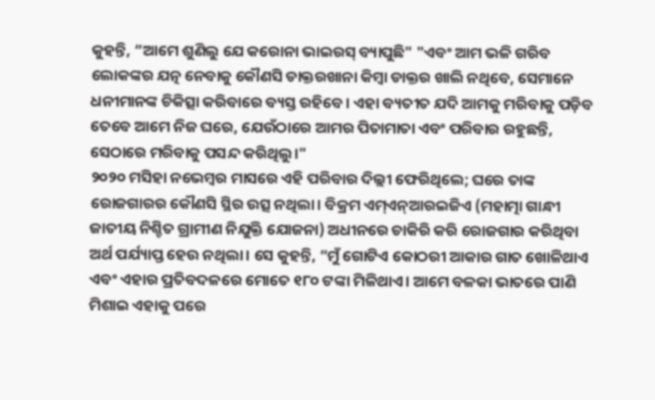କୁହନ୍ତି, “ଆମେ ଶୁଣିଲୁ ଯେ କରୋନା ଭାଇରସ୍ ବ୍ୟାପୁଛି" "ଏବଂ ଆମ ଭଳି ଗରିବ ଲୋକଙ୍କର ଯତ୍ନ ନେବାକୁ କୌଣସି ଡାକ୍ତରଖାନା କିମ୍ବା ଡାକ୍ତର ଖାଲି ନଥିବେ, ସେମାନେ ଧନୀମାନଙ୍କ ଚିକିତ୍ସା କରିବାରେ ବ୍ୟସ୍ତ ରହିବେ। ଏହା ବ୍ୟତୀତ ଯଦି ଆମକୁ ମରିବାକୁ ପଡ଼ିବ ତେବେ ଆମେ ନିଜ ଘରେ, ଯେଉଁଠାରେ ଆମର ପିତାମାତା ଏବଂ ପରିବାର ରହୁଛନ୍ତି, ସେଠାରେ ମରିବାକୁ ପସନ୍ଦ କରିଥିଲୁ।"
୨୦୨୦ ମସିହା ନଭେମ୍ବର ମାସରେ ଏହି ପରିବାର ଦିଲ୍ଲୀ ଫେରିଥିଲେ; ଘରେ ତାଙ୍କ ରୋଜଗାରର କୌଣସି ସ୍ଥିର ଉତ୍ସ ନଥିଲା। ବିକ୍ରମ ଏମ୍ଏନ୍ଆରଇଜିଏ (ମହାତ୍ମା ଗାନ୍ଧୀ ଜାତୀୟ ନିଶ୍ଚିତ ଗ୍ରାମୀଣ ନିଯୁକ୍ତି ଯୋଜନା) ଅଧୀନରେ ଚାକିରି କରି ରୋଜଗାର କରିଥିବା ଅର୍ଥ ପର୍ଯ୍ୟାପ୍ତ ହେଉ ନଥିଲା। ସେ କୁହନ୍ତି, “ମୁଁ ଗୋଟିଏ କୋଠରୀ ଆକାର ଗାତ ଖୋଳିଥାଏ ଏବଂ ଏହାର ପ୍ରତିବଦଳରେ ମୋତେ ୧୮୦ ଟଙ୍କା ମିଳିଥାଏ। ଆମେ ବଳକା ଭାତରେ ପାଣି ମିଶାଇ ଏହାକୁ ପରେ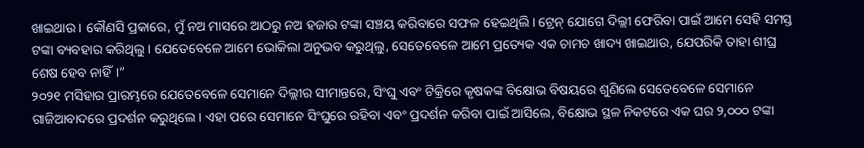ଖାଇଥାଉ। କୌଣସି ପ୍ରକାରେ, ମୁଁ ନଅ ମାସରେ ଆଠରୁ ନଅ ହଜାର ଟଙ୍କା ସଞ୍ଚୟ କରିବାରେ ସଫଳ ହେଇଥିଲି। ଟ୍ରେନ୍ ଯୋଗେ ଦିଲ୍ଲୀ ଫେରିବା ପାଇଁ ଆମେ ସେହି ସମସ୍ତ ଟଙ୍କା ବ୍ୟବହାର କରିଥିଲୁ। ଯେତେବେଳେ ଆମେ ଭୋକିଲା ଅନୁଭବ କରୁଥିଲୁ, ସେତେବେଳେ ଆମେ ପ୍ରତ୍ୟେକ ଏକ ଚାମଚ ଖାଦ୍ୟ ଖାଇଥାଉ, ଯେପରିକି ତାହା ଶୀଘ୍ର ଶେଷ ହେବ ନାହିଁ।”
୨୦୨୧ ମସିହାର ପ୍ରାରମ୍ଭରେ ଯେତେବେଳେ ସେମାନେ ଦିଲ୍ଲୀର ସୀମାନ୍ତରେ, ସିଂଘୁ ଏବଂ ଟିକ୍ରିରେ କୃଷକଙ୍କ ବିକ୍ଷୋଭ ବିଷୟରେ ଶୁଣିଲେ ସେତେବେଳେ ସେମାନେ ଗାଜିଆବାଦରେ ପ୍ରଦର୍ଶନ କରୁଥିଲେ। ଏହା ପରେ ସେମାନେ ସିଂଘୁରେ ରହିବା ଏବଂ ପ୍ରଦର୍ଶନ କରିବା ପାଇଁ ଆସିଲେ, ବିକ୍ଷୋଭ ସ୍ଥଳ ନିକଟରେ ଏକ ଘର ୨,୦୦୦ ଟଙ୍କା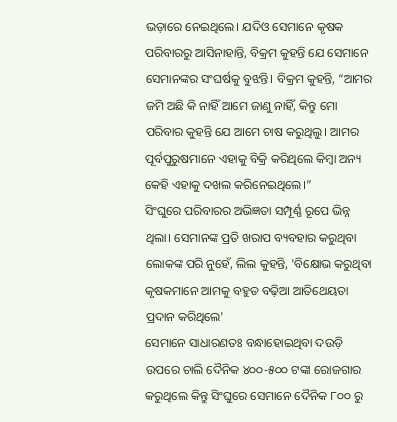ଭଡ଼ାରେ ନେଇଥିଲେ। ଯଦିଓ ସେମାନେ କୃଷକ ପରିବାରରୁ ଆସିନାହାନ୍ତି, ବିକ୍ରମ କୁହନ୍ତି ଯେ ସେମାନେ ସେମାନଙ୍କର ସଂଘର୍ଷକୁ ବୁଝନ୍ତି। ବିକ୍ରମ କୁହନ୍ତି, “ଆମର ଜମି ଅଛି କି ନାହିଁ ଆମେ ଜାଣୁ ନାହିଁ, କିନ୍ତୁ ମୋ ପରିବାର କୁହନ୍ତି ଯେ ଆମେ ଚାଷ କରୁଥିଲୁ। ଆମର ପୂର୍ବପୁରୁଷମାନେ ଏହାକୁ ବିକ୍ରି କରିଥିଲେ କିମ୍ବା ଅନ୍ୟ କେହି ଏହାକୁ ଦଖଲ କରିନେଇଥିଲେ।”
ସିଂଘୁରେ ପରିବାରର ଅଭିଜ୍ଞତା ସମ୍ପୂର୍ଣ୍ଣ ରୂପେ ଭିନ୍ନ ଥିଲା। ସେମାନଙ୍କ ପ୍ରତି ଖରାପ ବ୍ୟବହାର କରୁଥିବା ଲୋକଙ୍କ ପରି ନୁହେଁ, ଲିଲ କୁହନ୍ତି, 'ବିକ୍ଷୋଭ କରୁଥିବା କୃଷକମାନେ ଆମକୁ ବହୁତ ବଢ଼ିଆ ଆତିଥେୟତା ପ୍ରଦାନ କରିଥିଲେ'
ସେମାନେ ସାଧାରଣତଃ ବନ୍ଧାହୋଇଥିବା ଦଉଡ଼ି ଉପରେ ଚାଲି ଦୈନିକ ୪୦୦-୫୦୦ ଟଙ୍କା ରୋଜଗାର କରୁଥିଲେ କିନ୍ତୁ ସିଂଘୁରେ ସେମାନେ ଦୈନିକ ୮୦୦ ରୁ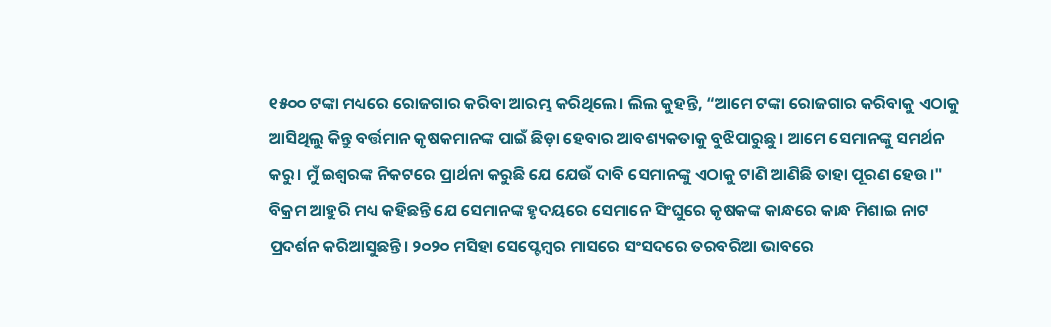୧୫୦୦ ଟଙ୍କା ମଧ୍ୟରେ ରୋଜଗାର କରିବା ଆରମ୍ଭ କରିଥିଲେ। ଲିଲ କୁହନ୍ତି, “ଆମେ ଟଙ୍କା ରୋଜଗାର କରିବାକୁ ଏଠାକୁ ଆସିଥିଲୁ କିନ୍ତୁ ବର୍ତ୍ତମାନ କୃଷକମାନଙ୍କ ପାଇଁ ଛିଡ଼ା ହେବାର ଆବଶ୍ୟକତାକୁ ବୁଝିପାରୁଛୁ। ଆମେ ସେମାନଙ୍କୁ ସମର୍ଥନ କରୁ। ମୁଁ ଇଶ୍ୱରଙ୍କ ନିକଟରେ ପ୍ରାର୍ଥନା କରୁଛି ଯେ ଯେଉଁ ଦାବି ସେମାନଙ୍କୁ ଏଠାକୁ ଟାଣି ଆଣିଛି ତାହା ପୂରଣ ହେଉ।" ବିକ୍ରମ ଆହୁରି ମଧ୍ୟ କହିଛନ୍ତି ଯେ ସେମାନଙ୍କ ହୃଦୟରେ ସେମାନେ ସିଂଘୁରେ କୃଷକଙ୍କ କାନ୍ଧରେ କାନ୍ଧ ମିଶାଇ ନାଟ ପ୍ରଦର୍ଶନ କରିଆସୁଛନ୍ତି। ୨୦୨୦ ମସିହା ସେପ୍ଟେମ୍ବର ମାସରେ ସଂସଦରେ ତରବରିଆ ଭାବରେ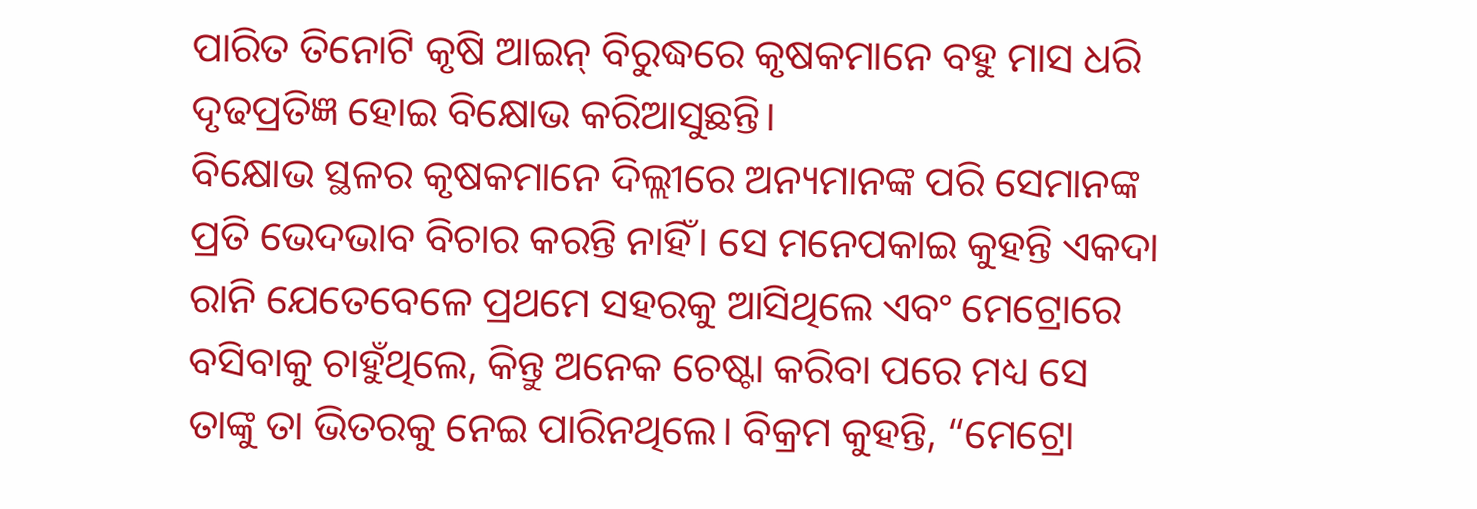ପାରିତ ତିନୋଟି କୃଷି ଆଇନ୍ ବିରୁଦ୍ଧରେ କୃଷକମାନେ ବହୁ ମାସ ଧରି ଦୃଢପ୍ରତିଜ୍ଞ ହୋଇ ବିକ୍ଷୋଭ କରିଆସୁଛନ୍ତି।
ବିକ୍ଷୋଭ ସ୍ଥଳର କୃଷକମାନେ ଦିଲ୍ଲୀରେ ଅନ୍ୟମାନଙ୍କ ପରି ସେମାନଙ୍କ ପ୍ରତି ଭେଦଭାବ ବିଚାର କରନ୍ତି ନାହିଁ। ସେ ମନେପକାଇ କୁହନ୍ତି ଏକଦା ରାନି ଯେତେବେଳେ ପ୍ରଥମେ ସହରକୁ ଆସିଥିଲେ ଏବଂ ମେଟ୍ରୋରେ ବସିବାକୁ ଚାହୁଁଥିଲେ, କିନ୍ତୁ ଅନେକ ଚେଷ୍ଟା କରିବା ପରେ ମଧ୍ୟ ସେ ତାଙ୍କୁ ତା ଭିତରକୁ ନେଇ ପାରିନଥିଲେ। ବିକ୍ରମ କୁହନ୍ତି, “ମେଟ୍ରୋ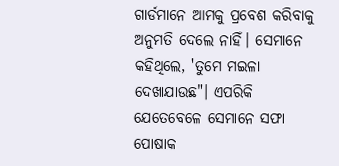ଗାର୍ଡମାନେ ଆମକୁ ପ୍ରବେଶ କରିବାକୁ ଅନୁମତି ଦେଲେ ନାହିଁ। ସେମାନେ କହିଥିଲେ, 'ତୁମେ ମଇଳା ଦେଖାଯାଉଛ"। ଏପରିକି ଯେତେବେଳେ ସେମାନେ ସଫା ପୋଷାକ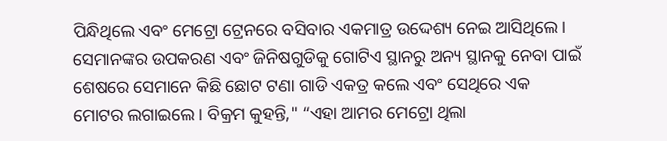ପିନ୍ଧିଥିଲେ ଏବଂ ମେଟ୍ରୋ ଟ୍ରେନରେ ବସିବାର ଏକମାତ୍ର ଉଦ୍ଦେଶ୍ୟ ନେଇ ଆସିଥିଲେ। ସେମାନଙ୍କର ଉପକରଣ ଏବଂ ଜିନିଷଗୁଡିକୁ ଗୋଟିଏ ସ୍ଥାନରୁ ଅନ୍ୟ ସ୍ଥାନକୁ ନେବା ପାଇଁ ଶେଷରେ ସେମାନେ କିଛି ଛୋଟ ଟଣା ଗାଡି ଏକତ୍ର କଲେ ଏବଂ ସେଥିରେ ଏକ ମୋଟର ଲଗାଇଲେ। ବିକ୍ରମ କୁହନ୍ତି," “ଏହା ଆମର ମେଟ୍ରୋ ଥିଲା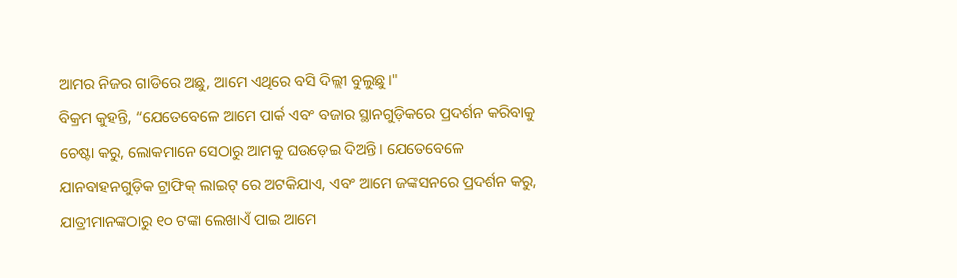ଆମର ନିଜର ଗାଡିରେ ଅଛୁ, ଆମେ ଏଥିରେ ବସି ଦିଲ୍ଲୀ ବୁଲୁଛୁ।"
ବିକ୍ରମ କୁହନ୍ତି, “ଯେତେବେଳେ ଆମେ ପାର୍କ ଏବଂ ବଜାର ସ୍ଥାନଗୁଡ଼ିକରେ ପ୍ରଦର୍ଶନ କରିବାକୁ ଚେଷ୍ଟା କରୁ, ଲୋକମାନେ ସେଠାରୁ ଆମକୁ ଘଉଡ଼େଇ ଦିଅନ୍ତି। ଯେତେବେଳେ ଯାନବାହନଗୁଡ଼ିକ ଟ୍ରାଫିକ୍ ଲାଇଟ୍ ରେ ଅଟକିଯାଏ, ଏବଂ ଆମେ ଜଙ୍କସନରେ ପ୍ରଦର୍ଶନ କରୁ, ଯାତ୍ରୀମାନଙ୍କଠାରୁ ୧୦ ଟଙ୍କା ଲେଖାଏଁ ପାଇ ଆମେ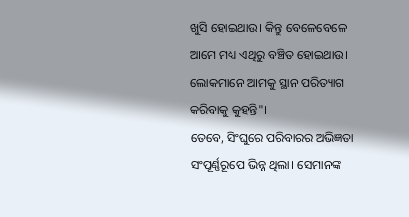ଖୁସି ହୋଇଥାଉ। କିନ୍ତୁ ବେଳେବେଳେ ଆମେ ମଧ୍ୟ ଏଥିରୁ ବଞ୍ଚିତ ହୋଇଥାଉ। ଲୋକମାନେ ଆମକୁ ସ୍ଥାନ ପରିତ୍ୟାଗ କରିବାକୁ କୁହନ୍ତି"।
ତେବେ, ସିଂଘୁରେ ପରିବାରର ଅଭିଜ୍ଞତା ସଂପୂର୍ଣ୍ଣରୂପେ ଭିନ୍ନ ଥିଲା। ସେମାନଙ୍କ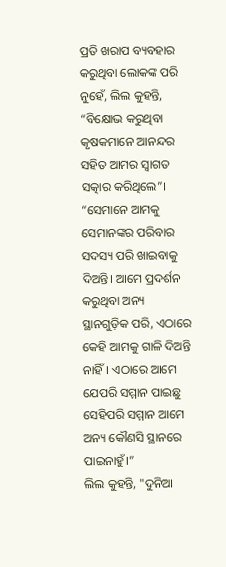ପ୍ରତି ଖରାପ ବ୍ୟବହାର କରୁଥିବା ଲୋକଙ୍କ ପରି ନୁହେଁ, ଲିଲ କୁହନ୍ତି, “ବିକ୍ଷୋଭ କରୁଥିବା କୃଷକମାନେ ଆନନ୍ଦର ସହିତ ଆମର ସ୍ୱାଗତ ସତ୍କାର କରିଥିଲେ”। “ସେମାନେ ଆମକୁ ସେମାନଙ୍କର ପରିବାର ସଦସ୍ୟ ପରି ଖାଇବାକୁ ଦିଅନ୍ତି। ଆମେ ପ୍ରଦର୍ଶନ କରୁଥିବା ଅନ୍ୟ ସ୍ଥାନଗୁଡ଼ିକ ପରି, ଏଠାରେ କେହି ଆମକୁ ଗାଳି ଦିଅନ୍ତି ନାହିଁ। ଏଠାରେ ଆମେ ଯେପରି ସମ୍ମାନ ପାଇଛୁ ସେହିପରି ସମ୍ମାନ ଆମେ ଅନ୍ୟ କୌଣସି ସ୍ଥାନରେ ପାଇନାହୁଁ।”
ଲିଲ କୁହନ୍ତି, "ଦୁନିଆ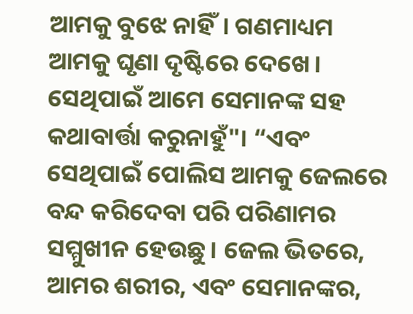ଆମକୁ ବୁଝେ ନାହିଁ। ଗଣମାଧ୍ୟମ ଆମକୁ ଘୃଣା ଦୃଷ୍ଟିରେ ଦେଖେ। ସେଥିପାଇଁ ଆମେ ସେମାନଙ୍କ ସହ କଥାବାର୍ତ୍ତା କରୁନାହୁଁ"। “ଏବଂ ସେଥିପାଇଁ ପୋଲିସ ଆମକୁ ଜେଲରେ ବନ୍ଦ କରିଦେବା ପରି ପରିଣାମର ସମ୍ମୁଖୀନ ହେଉଛୁ। ଜେଲ ଭିତରେ, ଆମର ଶରୀର, ଏବଂ ସେମାନଙ୍କର,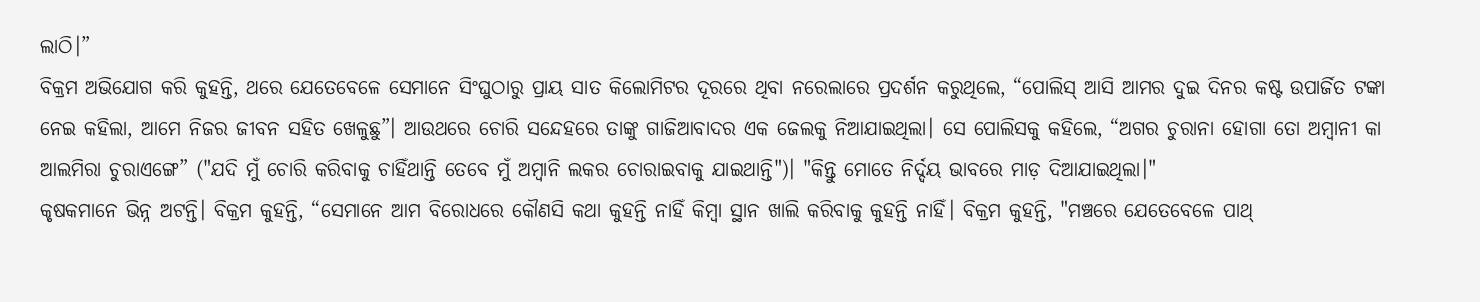ଲାଠି।”
ବିକ୍ରମ ଅଭିଯୋଗ କରି କୁହନ୍ତି, ଥରେ ଯେତେବେଳେ ସେମାନେ ସିଂଘୁଠାରୁ ପ୍ରାୟ ସାତ କିଲୋମିଟର ଦୂରରେ ଥିବା ନରେଲାରେ ପ୍ରଦର୍ଶନ କରୁଥିଲେ, “ପୋଲିସ୍ ଆସି ଆମର ଦୁଇ ଦିନର କଷ୍ଟ ଉପାର୍ଜିତ ଟଙ୍କା ନେଇ କହିଲା, ଆମେ ନିଜର ଜୀବନ ସହିତ ଖେଳୁଛୁ”। ଆଉଥରେ ଚୋରି ସନ୍ଦେହରେ ତାଙ୍କୁ ଗାଜିଆବାଦର ଏକ ଜେଲକୁ ନିଆଯାଇଥିଲା। ସେ ପୋଲିସକୁ କହିଲେ, “ଅଗର ଚୁରାନା ହୋଗା ତୋ ଅମ୍ବାନୀ କା ଆଲମିରା ଚୁରାଏଙ୍ଗେ” ("ଯଦି ମୁଁ ଚୋରି କରିବାକୁ ଚାହିଁଥାନ୍ତି ତେବେ ମୁଁ ଅମ୍ବାନି ଲକର ଚୋରାଇବାକୁ ଯାଇଥାନ୍ତି")। "କିନ୍ତୁ ମୋତେ ନିର୍ଦ୍ଦୟ ଭାବରେ ମାଡ଼ ଦିଆଯାଇଥିଲା।"
କୃଷକମାନେ ଭିନ୍ନ ଅଟନ୍ତି। ବିକ୍ରମ କୁହନ୍ତି, “ସେମାନେ ଆମ ବିରୋଧରେ କୌଣସି କଥା କୁହନ୍ତି ନାହିଁ କିମ୍ବା ସ୍ଥାନ ଖାଲି କରିବାକୁ କୁହନ୍ତି ନାହିଁ। ବିକ୍ରମ କୁହନ୍ତି, "ମଞ୍ଚରେ ଯେତେବେଳେ ପାଥ୍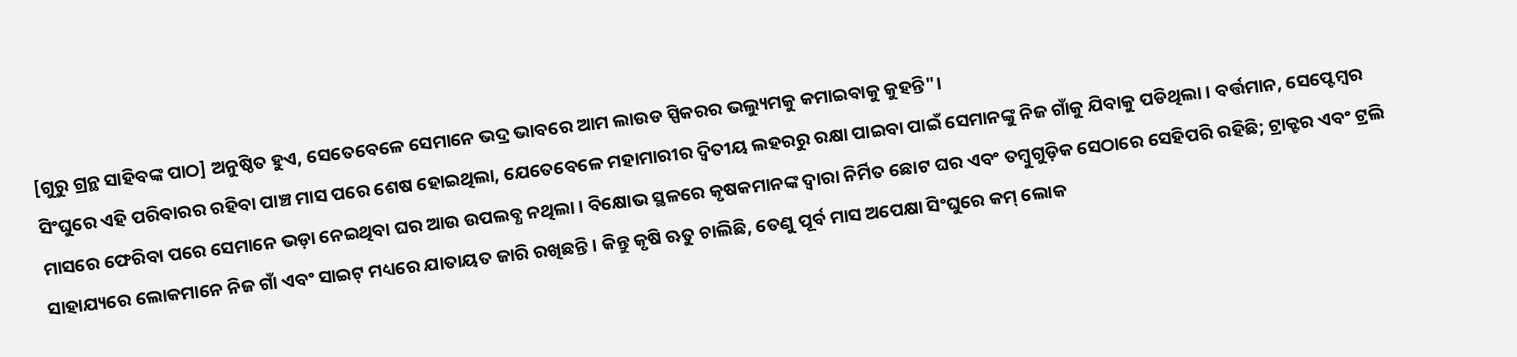[ଗୁରୁ ଗ୍ରନ୍ଥ ସାହିବଙ୍କ ପାଠ] ଅନୁଷ୍ଠିତ ହୁଏ, ସେତେବେଳେ ସେମାନେ ଭଦ୍ର ଭାବରେ ଆମ ଲାଉଡ ସ୍ପିକରର ଭଲ୍ୟୁମକୁ କମାଇବାକୁ କୁହନ୍ତି"।
ସିଂଘୁରେ ଏହି ପରିବାରର ରହିବା ପାଞ୍ଚ ମାସ ପରେ ଶେଷ ହୋଇଥିଲା, ଯେତେବେଳେ ମହାମାରୀର ଦ୍ୱିତୀୟ ଲହରରୁ ରକ୍ଷା ପାଇବା ପାଇଁ ସେମାନଙ୍କୁ ନିଜ ଗାଁକୁ ଯିବାକୁ ପଡିଥିଲା। ବର୍ତ୍ତମାନ, ସେପ୍ଟେମ୍ବର ମାସରେ ଫେରିବା ପରେ ସେମାନେ ଭଡ଼ା ନେଇଥିବା ଘର ଆଉ ଉପଲବ୍ଧ ନଥିଲା। ବିକ୍ଷୋଭ ସ୍ଥଳରେ କୃଷକମାନଙ୍କ ଦ୍ୱାରା ନିର୍ମିତ ଛୋଟ ଘର ଏବଂ ତମ୍ବୁଗୁଡ଼ିକ ସେଠାରେ ସେହିପରି ରହିଛି; ଟ୍ରାକ୍ଟର ଏବଂ ଟ୍ରଲି ସାହାଯ୍ୟରେ ଲୋକମାନେ ନିଜ ଗାଁ ଏବଂ ସାଇଟ୍ ମଧ୍ୟରେ ଯାତାୟତ ଜାରି ରଖିଛନ୍ତି। କିନ୍ତୁ କୃଷି ଋତୁ ଚାଲିଛି, ତେଣୁ ପୂର୍ବ ମାସ ଅପେକ୍ଷା ସିଂଘୁରେ କମ୍ ଲୋକ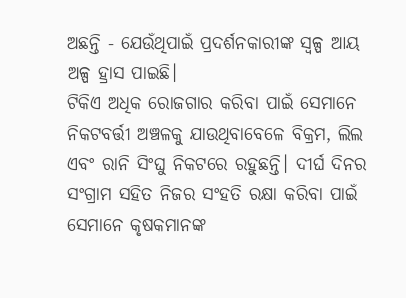ଅଛନ୍ତି - ଯେଉଁଥିପାଇଁ ପ୍ରଦର୍ଶନକାରୀଙ୍କ ସ୍ୱଳ୍ପ ଆୟ ଅଳ୍ପ ହ୍ରାସ ପାଇଛି।
ଟିକିଏ ଅଧିକ ରୋଜଗାର କରିବା ପାଇଁ ସେମାନେ ନିକଟବର୍ତ୍ତୀ ଅଞ୍ଚଳକୁ ଯାଉଥିବାବେଳେ ବିକ୍ରମ, ଲିଲ ଏବଂ ରାନି ସିଂଘୁ ନିକଟରେ ରହୁଛନ୍ତି। ଦୀର୍ଘ ଦିନର ସଂଗ୍ରାମ ସହିତ ନିଜର ସଂହତି ରକ୍ଷା କରିବା ପାଇଁ ସେମାନେ କୃଷକମାନଙ୍କ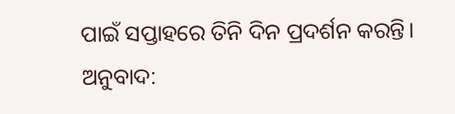ପାଇଁ ସପ୍ତାହରେ ତିନି ଦିନ ପ୍ରଦର୍ଶନ କରନ୍ତି।
ଅନୁବାଦ: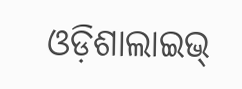ଓଡ଼ିଶାଲାଇଭ୍